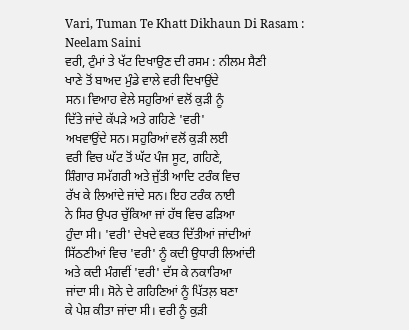Vari, Tuman Te Khatt Dikhaun Di Rasam : Neelam Saini
ਵਰੀ, ਟੁੰਮਾਂ ਤੇ ਖੱਟ ਦਿਖਾਉਣ ਦੀ ਰਸਮ : ਨੀਲਮ ਸੈਣੀ
ਖਾਣੇ ਤੋਂ ਬਾਅਦ ਮੁੰਡੇ ਵਾਲੇ ਵਰੀ ਦਿਖਾਉਂਦੇ
ਸਨ। ਵਿਆਹ ਵੇਲੇ ਸਹੁਰਿਆਂ ਵਲੋਂ ਕੁੜੀ ਨੂੰ
ਦਿੱਤੇ ਜਾਂਦੇ ਕੱਪੜੇ ਅਤੇ ਗਹਿਣੇ 'ਵਰੀ'
ਅਖਵਾਉਂਦੇ ਸਨ। ਸਹੁਰਿਆਂ ਵਲੋਂ ਕੁੜੀ ਲਈ
ਵਰੀ ਵਿਚ ਘੱਟ ਤੋਂ ਘੱਟ ਪੰਜ ਸੂਟ, ਗਹਿਣੇ,
ਸ਼ਿੰਗਾਰ ਸਮੱਗਰੀ ਅਤੇ ਜੁੱਤੀ ਆਦਿ ਟਰੰਕ ਵਿਚ
ਰੱਖ ਕੇ ਲਿਆਂਦੇ ਜਾਂਦੇ ਸਨ। ਇਹ ਟਰੰਕ ਨਾਈ
ਨੇ ਸਿਰ ਉਪਰ ਚੁੱਕਿਆ ਜਾਂ ਹੱਥ ਵਿਚ ਫੜਿਆ
ਹੁੰਦਾ ਸੀ। 'ਵਰੀ' ਦੇਖਦੇ ਵਕਤ ਦਿੱਤੀਆਂ ਜਾਂਦੀਆਂ
ਸਿੱਠਣੀਆਂ ਵਿਚ 'ਵਰੀ' ਨੂੰ ਕਦੀ ਉਧਾਰੀ ਲਿਆਂਦੀ
ਅਤੇ ਕਦੀ ਮੰਗਵੀਂ 'ਵਰੀ' ਦੱਸ ਕੇ ਨਕਾਰਿਆ
ਜਾਂਦਾ ਸੀ। ਸੋਨੇ ਦੇ ਗਹਿਣਿਆਂ ਨੂੰ ਪਿੱਤਲ਼ ਬਣਾ
ਕੇ ਪੇਸ਼ ਕੀਤਾ ਜਾਂਦਾ ਸੀ। ਵਰੀ ਨੂੰ ਕੁੜੀ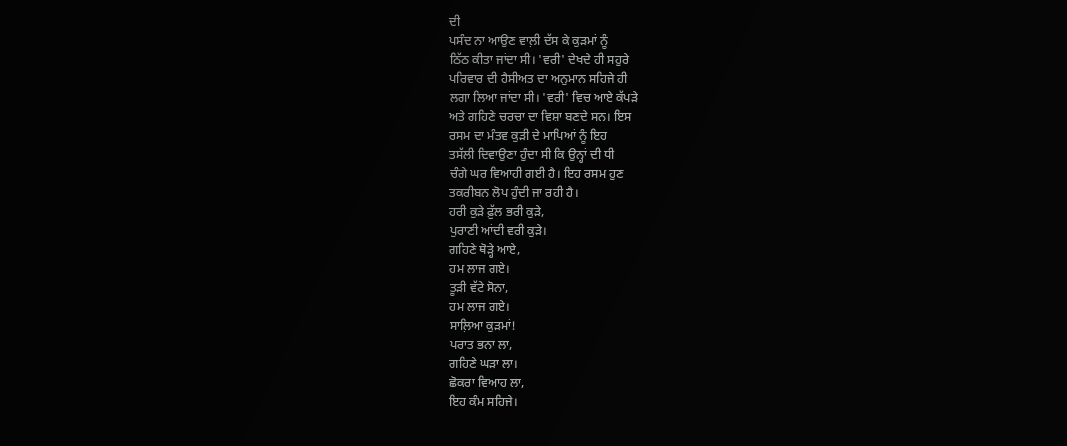ਦੀ
ਪਸੰਦ ਨਾ ਆਉਣ ਵਾਲ਼ੀ ਦੱਸ ਕੇ ਕੁੜਮਾਂ ਨੂੰ
ਠਿੱਠ ਕੀਤਾ ਜਾਂਦਾ ਸੀ। 'ਵਰੀ' ਦੇਖਦੇ ਹੀ ਸਹੁਰੇ
ਪਰਿਵਾਰ ਦੀ ਹੈਸੀਅਤ ਦਾ ਅਨੁਮਾਨ ਸਹਿਜੇ ਹੀ
ਲਗਾ ਲਿਆ ਜਾਂਦਾ ਸੀ। 'ਵਰੀ' ਵਿਚ ਆਏ ਕੱਪੜੇ
ਅਤੇ ਗਹਿਣੇ ਚਰਚਾ ਦਾ ਵਿਸ਼ਾ ਬਣਦੇ ਸਨ। ਇਸ
ਰਸਮ ਦਾ ਮੰਤਵ ਕੁੜੀ ਦੇ ਮਾਪਿਆਂ ਨੂੰ ਇਹ
ਤਸੱਲੀ ਦਿਵਾਉਣਾ ਹੁੰਦਾ ਸੀ ਕਿ ਉਨ੍ਹਾਂ ਦੀ ਧੀ
ਚੰਗੇ ਘਰ ਵਿਆਹੀ ਗਈ ਹੈ। ਇਹ ਰਸਮ ਹੁਣ
ਤਕਰੀਬਨ ਲੋਪ ਹੁੰਦੀ ਜਾ ਰਹੀ ਹੈ।
ਹਰੀ ਕੁੜੇ ਫ਼ੁੱਲ ਭਰੀ ਕੁੜੇ,
ਪੁਰਾਣੀ ਆਂਦੀ ਵਰੀ ਕੁੜੇ।
ਗਹਿਣੇ ਥੋੜ੍ਹੇ ਆਏ,
ਹਮ ਲਾਜ ਗਏ।
ਤੂੜੀ ਵੱਟੇ ਸੋਨਾ,
ਹਮ ਲਾਜ ਗਏ।
ਸਾਲ਼ਿਆ ਕੁੜਮਾਂ!
ਪਰਾਤ ਭਨਾ ਲਾ,
ਗਹਿਣੇ ਘੜਾ ਲਾ।
ਛੋਕਰਾ ਵਿਆਹ ਲਾ,
ਇਹ ਕੰਮ ਸਹਿਜੇ।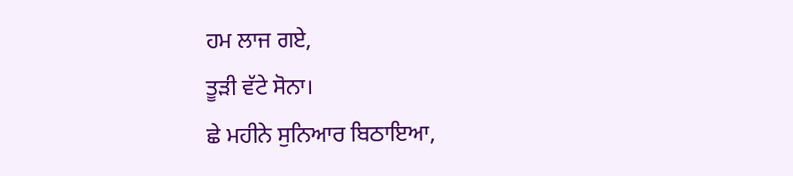ਹਮ ਲਾਜ ਗਏ,
ਤੂੜੀ ਵੱਟੇ ਸੋਨਾ।
ਛੇ ਮਹੀਨੇ ਸੁਨਿਆਰ ਬਿਠਾਇਆ,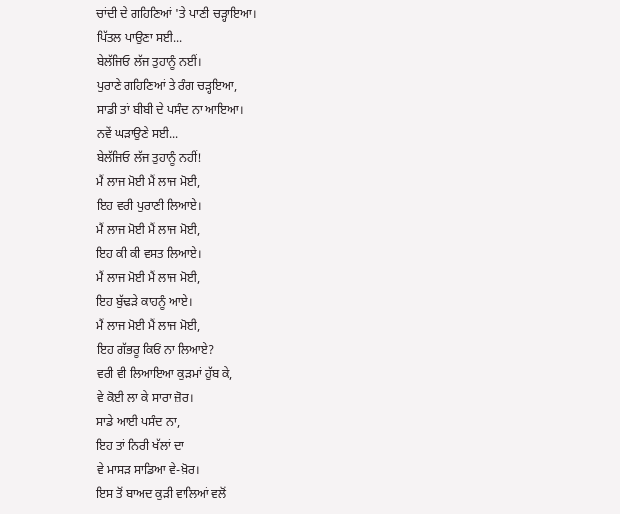ਚਾਂਦੀ ਦੇ ਗਹਿਣਿਆਂ 'ਤੇ ਪਾਣੀ ਚੜ੍ਹਾਇਆ।
ਪਿੱਤਲ ਪਾਉਣਾ ਸਈ...
ਬੇਲੱਜਿਓ ਲੱਜ ਤੁਹਾਨੂੰ ਨਈਂ।
ਪੁਰਾਣੇ ਗਹਿਣਿਆਂ ਤੇ ਰੰਗ ਚੜ੍ਹਇਆ,
ਸਾਡੀ ਤਾਂ ਬੀਬੀ ਦੇ ਪਸੰਦ ਨਾ ਆਇਆ।
ਨਵੇਂ ਘੜਾਉਣੇ ਸਈ...
ਬੇਲੱਜਿਓ ਲੱਜ ਤੁਹਾਨੂੰ ਨਹੀਂ!
ਮੈਂ ਲਾਜ ਮੋਈ ਮੈਂ ਲਾਜ ਮੋਈ,
ਇਹ ਵਰੀ ਪੁਰਾਣੀ ਲਿਆਏ।
ਮੈਂ ਲਾਜ ਮੋਈ ਮੈਂ ਲਾਜ ਮੋਈ,
ਇਹ ਕੀ ਕੀ ਵਸਤ ਲਿਆਏ।
ਮੈਂ ਲਾਜ ਮੋਈ ਮੈਂ ਲਾਜ ਮੋਈ,
ਇਹ ਬੁੱਢੜੇ ਕਾਹਨੂੰ ਆਏ।
ਮੈਂ ਲਾਜ ਮੋਈ ਮੈਂ ਲਾਜ ਮੋਈ,
ਇਹ ਗੱਭਰੂ ਕਿਓਂ ਨਾ ਲਿਆਏ?
ਵਰੀ ਵੀ ਲਿਆਇਆ ਕੁੜਮਾਂ ਹੁੱਬ ਕੇ,
ਵੇ ਕੋਈ ਲਾ ਕੇ ਸਾਰਾ ਜ਼ੋਰ।
ਸਾਡੇ ਆਈ ਪਸੰਦ ਨਾ,
ਇਹ ਤਾਂ ਨਿਰੀ ਖੱਲਾਂ ਦਾ
ਵੇ ਮਾਸੜ ਸਾਡਿਆ ਵੇ-ਖ਼ੋਰ।
ਇਸ ਤੋਂ ਬਾਅਦ ਕੁੜੀ ਵਾਲਿਆਂ ਵਲੋਂ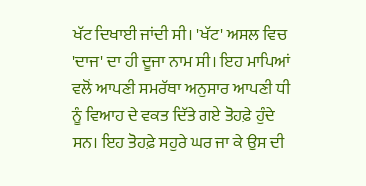ਖੱਟ ਦਿਖਾਈ ਜਾਂਦੀ ਸੀ। 'ਖੱਟ' ਅਸਲ ਵਿਚ
'ਦਾਜ' ਦਾ ਹੀ ਦੂਜਾ ਨਾਮ ਸੀ। ਇਹ ਮਾਪਿਆਂ
ਵਲੋਂ ਆਪਣੀ ਸਮਰੱਥਾ ਅਨੁਸਾਰ ਆਪਣੀ ਧੀ
ਨੂੰ ਵਿਆਹ ਦੇ ਵਕਤ ਦਿੱਤੇ ਗਏ ਤੋਹਫ਼ੇ ਹੁੰਦੇ
ਸਨ। ਇਹ ਤੋਹਫ਼ੇ ਸਹੁਰੇ ਘਰ ਜਾ ਕੇ ਉਸ ਦੀ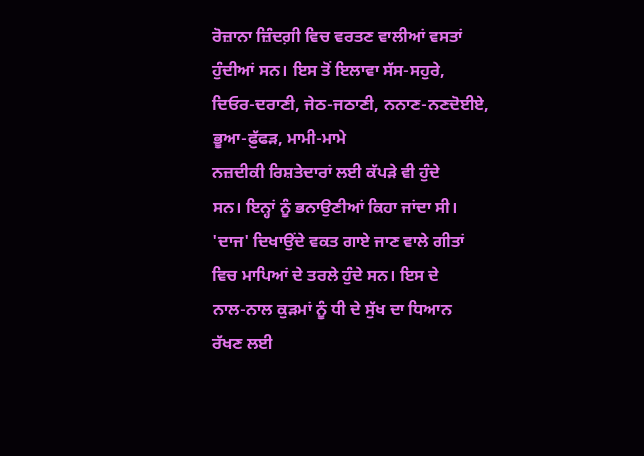ਰੋਜ਼ਾਨਾ ਜ਼ਿੰਦਗ਼ੀ ਵਿਚ ਵਰਤਣ ਵਾਲੀਆਂ ਵਸਤਾਂ
ਹੁੰਦੀਆਂ ਸਨ। ਇਸ ਤੋਂ ਇਲਾਵਾ ਸੱਸ-ਸਹੁਰੇ,
ਦਿਓਰ-ਦਰਾਣੀ, ਜੇਠ-ਜਠਾਣੀ, ਨਨਾਣ-ਨਣਦੋਈਏ,
ਭੂਆ-ਫ਼ੁੱਫੜ, ਮਾਮੀ-ਮਾਮੇ
ਨਜ਼ਦੀਕੀ ਰਿਸ਼ਤੇਦਾਰਾਂ ਲਈ ਕੱਪੜੇ ਵੀ ਹੁੰਦੇ
ਸਨ। ਇਨ੍ਹਾਂ ਨੂੰ ਭਨਾਉਣੀਆਂ ਕਿਹਾ ਜਾਂਦਾ ਸੀ।
'ਦਾਜ' ਦਿਖਾਉਂਦੇ ਵਕਤ ਗਾਏ ਜਾਣ ਵਾਲੇ ਗੀਤਾਂ
ਵਿਚ ਮਾਪਿਆਂ ਦੇ ਤਰਲੇ ਹੁੰਦੇ ਸਨ। ਇਸ ਦੇ
ਨਾਲ-ਨਾਲ ਕੁੜਮਾਂ ਨੂੰ ਧੀ ਦੇ ਸੁੱਖ ਦਾ ਧਿਆਨ
ਰੱਖਣ ਲਈ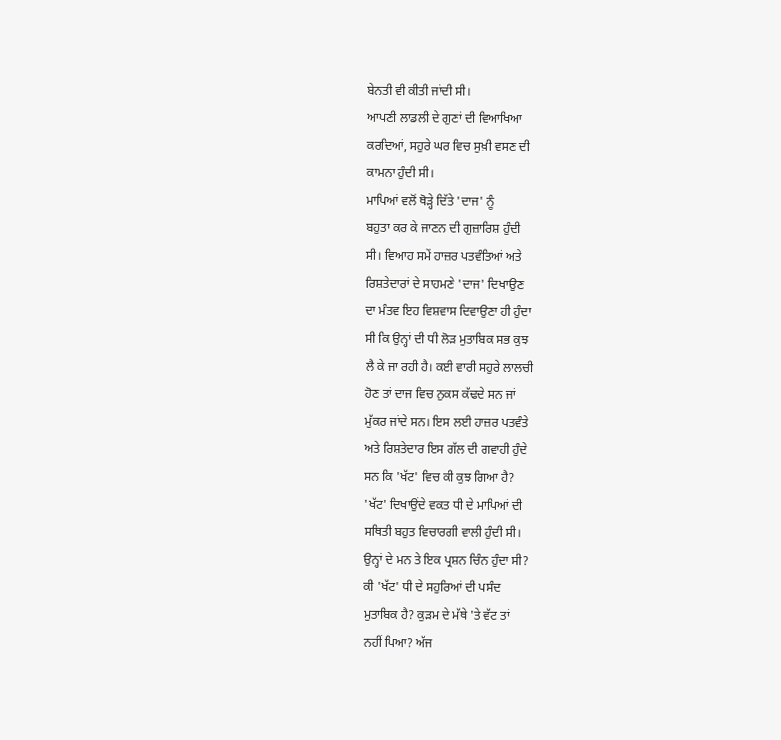ਬੇਨਤੀ ਵੀ ਕੀਤੀ ਜਾਂਦੀ ਸੀ।
ਆਪਣੀ ਲਾਡਲੀ ਦੇ ਗੁਣਾਂ ਦੀ ਵਿਆਖਿਆ
ਕਰਦਿਆਂ, ਸਹੁਰੇ ਘਰ ਵਿਚ ਸੁਖ਼ੀ ਵਸਣ ਦੀ
ਕਾਮਨਾ ਹੁੰਦੀ ਸੀ।
ਮਾਪਿਆਂ ਵਲੋਂ ਥੋੜ੍ਹੇ ਦਿੱਤੇ 'ਦਾਜ' ਨੂੰ
ਬਹੁਤਾ ਕਰ ਕੇ ਜਾਣਨ ਦੀ ਗੁਜ਼ਾਰਿਸ਼ ਹੁੰਦੀ
ਸੀ। ਵਿਆਹ ਸਮੇਂ ਹਾਜ਼ਰ ਪਤਵੰਤਿਆਂ ਅਤੇ
ਰਿਸ਼ਤੇਦਾਰਾਂ ਦੇ ਸਾਹਮਣੇ 'ਦਾਜ' ਦਿਖਾਉਣ
ਦਾ ਮੰਤਵ ਇਹ ਵਿਸ਼ਵਾਸ ਦਿਵਾਉਣਾ ਹੀ ਹੁੰਦਾ
ਸੀ ਕਿ ਉਨ੍ਹਾਂ ਦੀ ਧੀ ਲੋੜ ਮੁਤਾਬਿਕ ਸਭ ਕੁਝ
ਲੈ ਕੇ ਜਾ ਰਹੀ ਹੈ। ਕਈ ਵਾਰੀ ਸਹੁਰੇ ਲਾਲਚੀ
ਹੋਣ ਤਾਂ ਦਾਜ ਵਿਚ ਨੁਕਸ ਕੱਢਦੇ ਸਨ ਜਾਂ
ਮੁੱਕਰ ਜਾਂਦੇ ਸਨ। ਇਸ ਲਈ ਹਾਜ਼ਰ ਪਤਵੰਤੇ
ਅਤੇ ਰਿਸ਼ਤੇਦਾਰ ਇਸ ਗੱਲ ਦੀ ਗਵਾਹੀ ਹੁੰਦੇ
ਸਨ ਕਿ 'ਖੱਟ' ਵਿਚ ਕੀ ਕੁਝ ਗਿਆ ਹੈ?
'ਖੱਟ' ਦਿਖਾਉਂਦੇ ਵਕਤ ਧੀ ਦੇ ਮਾਪਿਆਂ ਦੀ
ਸਥਿਤੀ ਬਹੁਤ ਵਿਚਾਰਗੀ ਵਾਲੀ ਹੁੰਦੀ ਸੀ।
ਉਨ੍ਹਾਂ ਦੇ ਮਨ ਤੇ ਇਕ ਪ੍ਰਸ਼ਨ ਚਿੰਨ ਹੁੰਦਾ ਸੀ?
ਕੀ 'ਖੱਟ' ਧੀ ਦੇ ਸਹੁਰਿਆਂ ਦੀ ਪਸੰਦ
ਮੁਤਾਬਿਕ ਹੈ? ਕੁੜਮ ਦੇ ਮੱਥੇ 'ਤੇ ਵੱਟ ਤਾਂ
ਨਹੀਂ ਪਿਆ? ਅੱਜ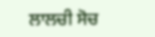ਲਾਲਚੀ ਸੋਚ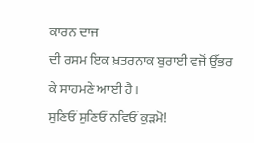ਕਾਰਨ ਦਾਜ
ਦੀ ਰਸਮ ਇਕ ਖ਼ਤਰਨਾਕ ਬੁਰਾਈ ਵਜੋਂ ਉੱਭਰ
ਕੇ ਸਾਹਮਣੇ ਆਈ ਹੈ।
ਸੁਣਿਓਂ ਸੁਣਿਓਂ ਨਵਿਓਂ ਕੁੜਮੋ!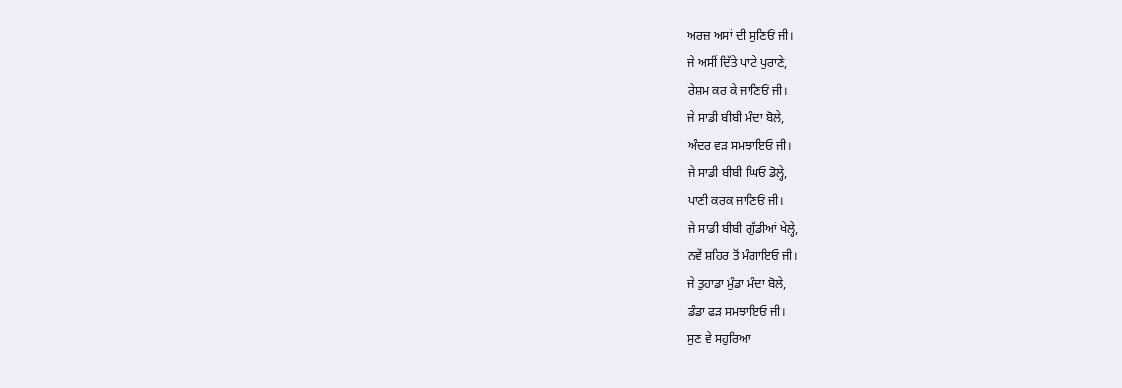ਅਰਜ਼ ਅਸਾਂ ਦੀ ਸੁਣਿਓਂ ਜੀ।
ਜੇ ਅਸੀਂ ਦਿੱਤੇ ਪਾਟੇ ਪੁਰਾਣੇ,
ਰੇਸ਼ਮ ਕਰ ਕੇ ਜਾਣਿਓਂ ਜੀ।
ਜੇ ਸਾਡੀ ਬੀਬੀ ਮੰਦਾ ਬੋਲੇ,
ਅੰਦਰ ਵੜ ਸਮਝਾਇਓ ਜੀ।
ਜੇ ਸਾਡੀ ਬੀਬੀ ਘਿਓ ਡੋਲ੍ਹੇ,
ਪਾਣੀ ਕਰਕ ਜਾਣਿਓਂ ਜੀ।
ਜੇ ਸਾਡੀ ਬੀਬੀ ਗੁੱਡੀਆਂ ਖੇਲ੍ਹੇ,
ਨਵੇਂ ਸ਼ਹਿਰ ਤੋਂ ਮੰਗਾਇਓ ਜੀ।
ਜੇ ਤੁਹਾਡਾ ਮੁੰਡਾ ਮੰਦਾ ਬੋਲੇ,
ਡੰਡਾ ਫੜ ਸਮਝਾਇਓ ਜੀ।
ਸੁਣ ਵੇ ਸਹੁਰਿਆ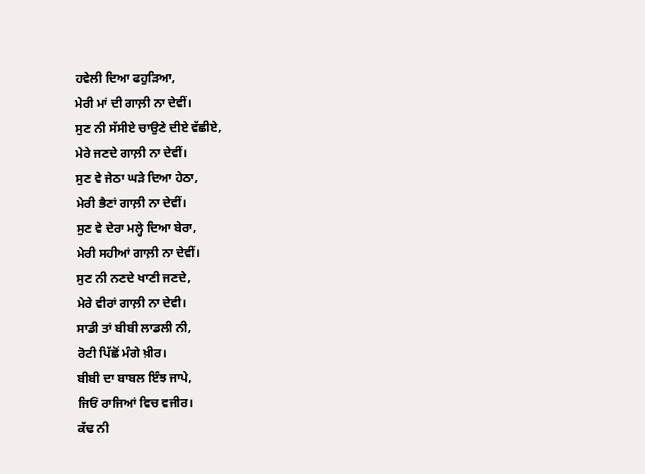ਹਵੇਲੀ ਦਿਆ ਫਹੁੜਿਆ,
ਮੇਰੀ ਮਾਂ ਦੀ ਗਾਲ਼ੀ ਨਾ ਦੇਵੀਂ।
ਸੁਣ ਨੀ ਸੱਸੀਏ ਚਾਉਣੇ ਦੀਏ ਵੱਛੀਏ,
ਮੇਰੇ ਜਣਦੇ ਗਾਲ਼ੀ ਨਾ ਦੇਵੀਂ।
ਸੁਣ ਵੇ ਜੇਠਾ ਘੜੇ ਦਿਆ ਹੇਠਾ,
ਮੇਰੀ ਭੈਣਾਂ ਗਾਲ਼ੀ ਨਾ ਦੇਵੀਂ।
ਸੁਣ ਵੇ ਦੇਰਾ ਮਲ੍ਹੇ ਦਿਆ ਬੇਰਾ,
ਮੇਰੀ ਸਹੀਆਂ ਗਾਲ਼ੀ ਨਾ ਦੇਵੀਂ।
ਸੁਣ ਨੀ ਨਣਦੇ ਖਾਣੀ ਜਣਦੇ,
ਮੇਰੇ ਵੀਰਾਂ ਗਾਲ਼ੀ ਨਾ ਦੇਵੀ।
ਸਾਡੀ ਤਾਂ ਬੀਬੀ ਲਾਡਲੀ ਨੀ,
ਰੋਟੀ ਪਿੱਛੋਂ ਮੰਗੇ ਖ਼ੀਰ।
ਬੀਬੀ ਦਾ ਬਾਬਲ ਇੰਝ ਜਾਪੇ,
ਜਿਓਂ ਰਾਜਿਆਂ ਵਿਚ ਵਜੀਰ।
ਕੱਢ ਨੀ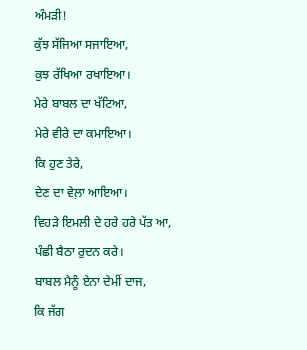ਅੰਮੜੀ!
ਕੁੱਝ ਸੱਜਿਆ ਸਜਾਇਆ,
ਕੁਝ ਰੱਖਿਆ ਰਖਾਇਆ।
ਮੇਰੇ ਬਾਬਲ ਦਾ ਖੱਟਿਆ,
ਮੇਰੇ ਵੀਰੇ ਦਾ ਕਮਾਇਆ।
ਕਿ ਹੁਣ ਤੇਰੇ,
ਦੇਣ ਦਾ ਵੇਲ਼ਾ ਆਇਆ।
ਵਿਹੜੇ ਇਮਲੀ ਦੇ ਹਰੇ ਹਰੇ ਪੱਤ ਆ,
ਪੰਛੀ ਬੈਠਾ ਰੁਦਨ ਕਰੇ।
ਬਾਬਲ ਮੈਨੂੰ ਏਨਾ ਦੇਮੀਂ ਦਾਜ,
ਕਿ ਜੱਗ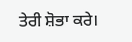ਤੇਰੀ ਸ਼ੋਭਾ ਕਰੇ।